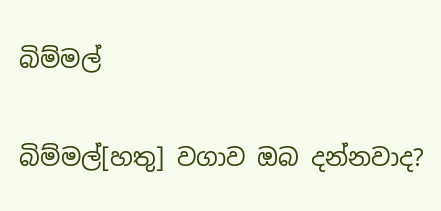බිම්මල්

බිම්මල්[හතු] වගාව ඔබ දන්නවාද?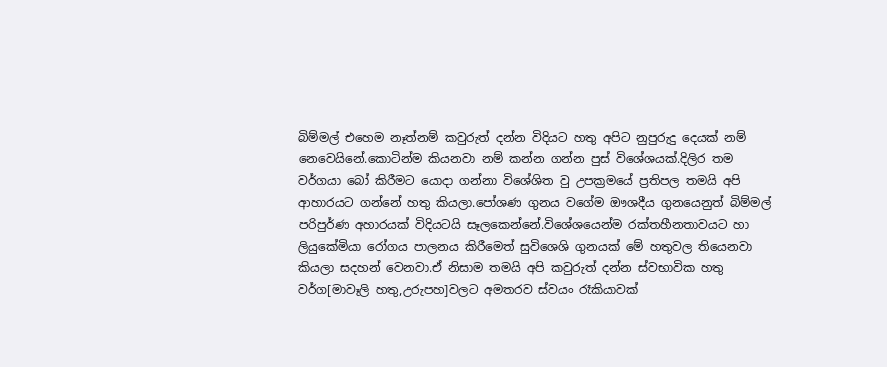බිම්මල් එහෙම නෑත්නම් කවුරුත් දන්න විදියට හතු අපිට නුපුරුදු දෙයක් නම් නෙවෙයිනේ.කොටින්ම කියනවා නම් කන්න ගන්න පුස් විශේශයක්.දිලිර තම වර්ගයා බෝ කිරීමට යොදා ගන්නා විශේශිත වු උපක්‍රමයේ ප්‍රතිපල තමයි අපි ආහාරයට ගන්නේ හතු කියලා.පෝශණ ගුනය වගේම ඖශදීය ගුනයෙනුත් බිම්මල් පරිපුර්ණ අහාරයක් විදියටයි සෑලකෙන්නේ.විශේශයෙන්ම රක්තහීනතාවයට හා ලියුකේමියා රෝගය පාලනය කිරීමෙත් සුවිශෙශි ගුනයක් මේ හතුවල තියෙනවා කියලා සදහන් වෙනවා.ඒ නිසාම තමයි අපි කවුරුත් දන්න ස්වභාවික හතු වර්ග[මාවෑලි හතු,උරුපහ]වලට අමතරව ස්වයං රෑකියාවක්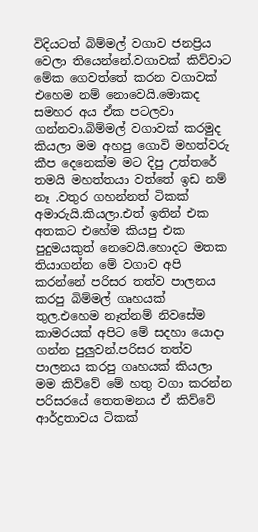විදියටත් බිම්මල් වගාව ජනප්‍රිය වෙලා තියෙන්නේ.වගාවක් කිව්වාට මේක ගෙවත්තේ කරන වගාවක් එහෙම නම් නොවෙයි.මොකද සමහර අය ඒක පටලවා ගන්නවා.බිම්මල් වගාවක් කරමුද කියලා මම අහපු ගොවි මහත්වරු කීප දෙනෙක්ම මට දිපු උත්තරේ තමයි මහත්තයා වත්තේ ඉඩ නම් නෑ .වතුර ගහන්නත් ටිකක් අමාරුයි.කියලා.එත් ඉතින් එක අතකට එහේම කියපු එක පුදුමයකුත් නෙවෙයි.හොදට මතක තියාගන්න මේ වගාව අපි කරන්නේ පරිසර තත්ව පාලනය කරපු බිම්මල් ගෘහයක් තුල.එහෙම නෑත්නම් නිවසේම කාමරයක් අපිට මේ සදහා යොදා ගන්න පුලුවන්.පරිසර තත්ව පාලනය කරපු ගෘහයක් කියලා මම කිව්වේ මේ හතු වගා කරන්න පරිසරයේ තෙතමනය ඒ කිව්වේ ආර්ද්‍රතාවය ටිකක්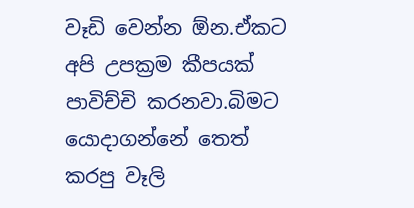වෑඩි වෙන්න ඕන.ඒකට අපි උපක්‍රම කීපයක් පාවිච්චි කරනවා.බිමට යොදාගන්නේ තෙත් කරපු වෑලි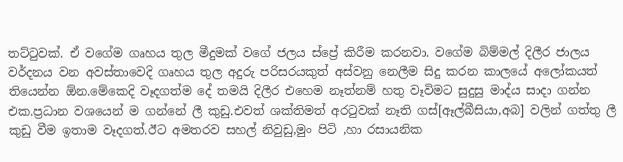තට්ටුවක්. ඒ වගේම ගෘහය තුල මීදුමක් වගේ ජලය ස්ප්‍රේ කිරීම කරනවා. වගේම බිම්මල් දිලීර ජාලය වර්දනය වන අවස්තාවෙදි ගෘහය තුල අදුරු පරිසරයකුත් අස්වනු නෙලීම සිදු කරන කාලයේ අලෝකයත් තියෙන්න ඕන.මේකෙදි වෑදගත්ම දේ තමයි දිලීර එහෙම නෑත්නම් හතු වෑවිමට සුදුසු මාද්ය සාදා ගන්න එක.ප්‍රධාන වශයෙන් ම ගන්නේ ලී කුඩු.එවත් ශක්තිමත් අරටුවක් නෑති ගස්[ඈල්බීසියා,අබ] වලින් ගත්තු ලී කුඩු වීම ඉතාම වෑදගත්.ඊට අමතරව සහල් නිවුඩු,මුං පිටි ,හා රසායනික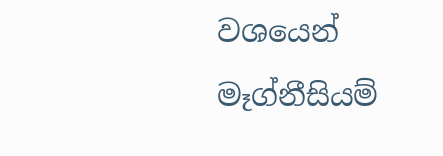වශයෙන් මෑග්නීසියම්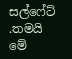සල්ෆේට් .තමයි මේ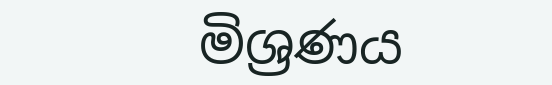මිශ්‍රණය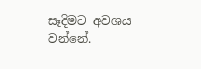සෑදිමට අවශය වන්නේ.